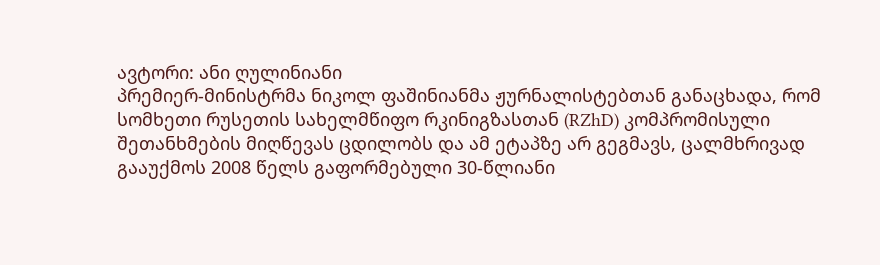ავტორი: ანი ღულინიანი
პრემიერ-მინისტრმა ნიკოლ ფაშინიანმა ჟურნალისტებთან განაცხადა, რომ სომხეთი რუსეთის სახელმწიფო რკინიგზასთან (RZhD) კომპრომისული შეთანხმების მიღწევას ცდილობს და ამ ეტაპზე არ გეგმავს, ცალმხრივად გააუქმოს 2008 წელს გაფორმებული 30-წლიანი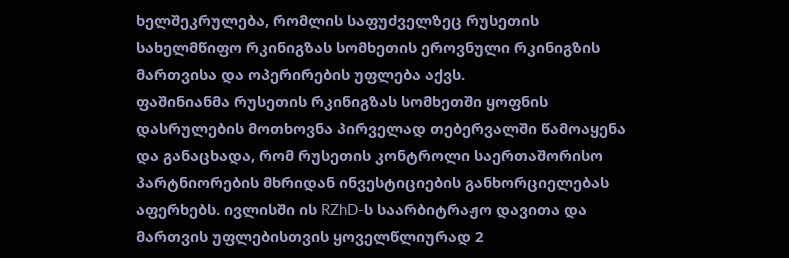ხელშეკრულება, რომლის საფუძველზეც რუსეთის სახელმწიფო რკინიგზას სომხეთის ეროვნული რკინიგზის მართვისა და ოპერირების უფლება აქვს.
ფაშინიანმა რუსეთის რკინიგზას სომხეთში ყოფნის დასრულების მოთხოვნა პირველად თებერვალში წამოაყენა და განაცხადა, რომ რუსეთის კონტროლი საერთაშორისო პარტნიორების მხრიდან ინვესტიციების განხორციელებას აფერხებს. ივლისში ის RZhD-ს საარბიტრაჟო დავითა და მართვის უფლებისთვის ყოველწლიურად 2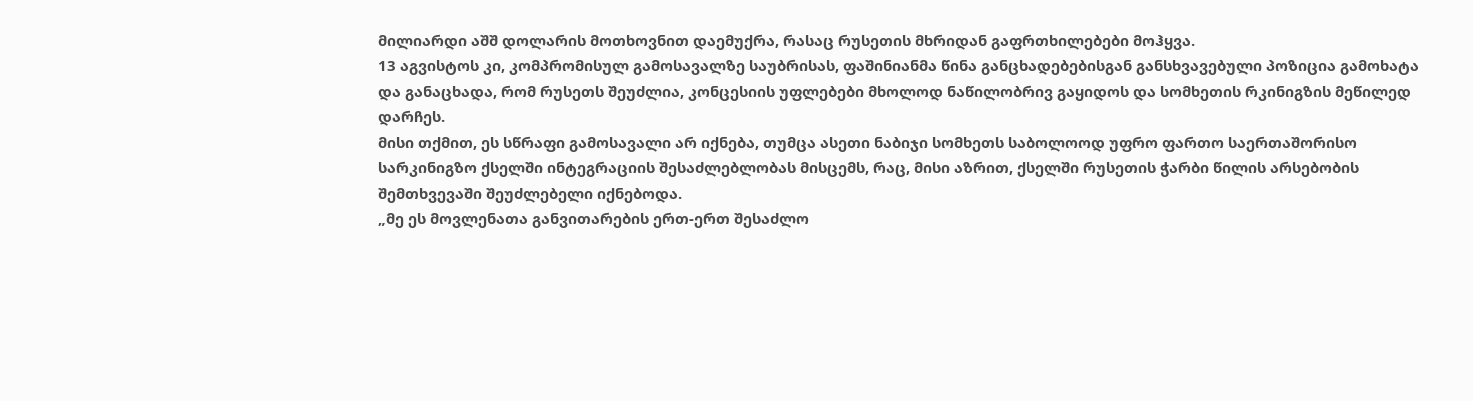მილიარდი აშშ დოლარის მოთხოვნით დაემუქრა, რასაც რუსეთის მხრიდან გაფრთხილებები მოჰყვა.
13 აგვისტოს კი, კომპრომისულ გამოსავალზე საუბრისას, ფაშინიანმა წინა განცხადებებისგან განსხვავებული პოზიცია გამოხატა და განაცხადა, რომ რუსეთს შეუძლია, კონცესიის უფლებები მხოლოდ ნაწილობრივ გაყიდოს და სომხეთის რკინიგზის მეწილედ დარჩეს.
მისი თქმით, ეს სწრაფი გამოსავალი არ იქნება, თუმცა ასეთი ნაბიჯი სომხეთს საბოლოოდ უფრო ფართო საერთაშორისო სარკინიგზო ქსელში ინტეგრაციის შესაძლებლობას მისცემს, რაც, მისი აზრით, ქსელში რუსეთის ჭარბი წილის არსებობის შემთხვევაში შეუძლებელი იქნებოდა.
„მე ეს მოვლენათა განვითარების ერთ-ერთ შესაძლო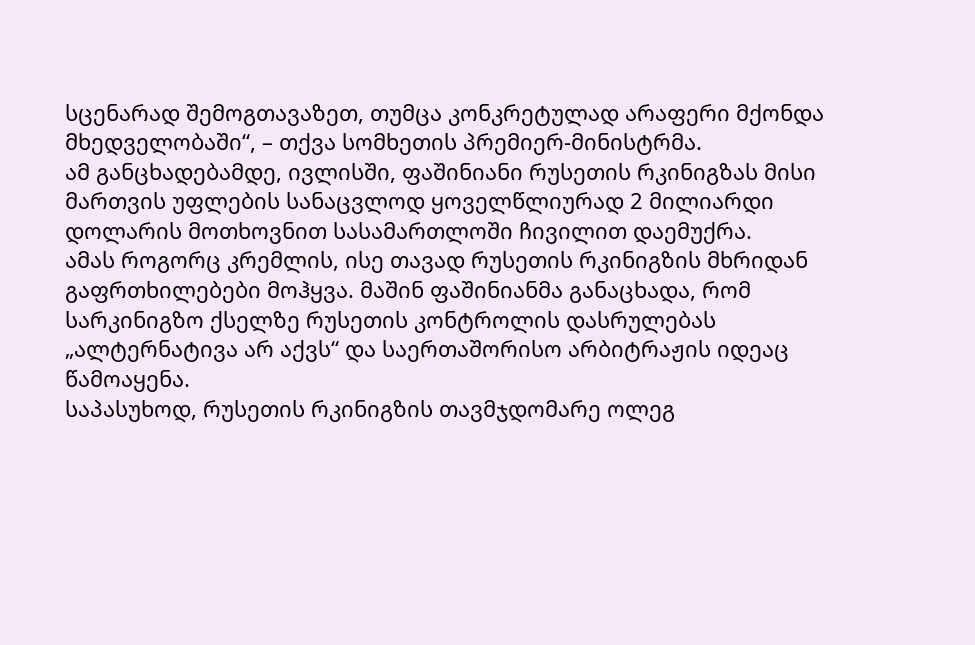სცენარად შემოგთავაზეთ, თუმცა კონკრეტულად არაფერი მქონდა მხედველობაში“, – თქვა სომხეთის პრემიერ-მინისტრმა.
ამ განცხადებამდე, ივლისში, ფაშინიანი რუსეთის რკინიგზას მისი მართვის უფლების სანაცვლოდ ყოველწლიურად 2 მილიარდი დოლარის მოთხოვნით სასამართლოში ჩივილით დაემუქრა.
ამას როგორც კრემლის, ისე თავად რუსეთის რკინიგზის მხრიდან გაფრთხილებები მოჰყვა. მაშინ ფაშინიანმა განაცხადა, რომ სარკინიგზო ქსელზე რუსეთის კონტროლის დასრულებას „ალტერნატივა არ აქვს“ და საერთაშორისო არბიტრაჟის იდეაც წამოაყენა.
საპასუხოდ, რუსეთის რკინიგზის თავმჯდომარე ოლეგ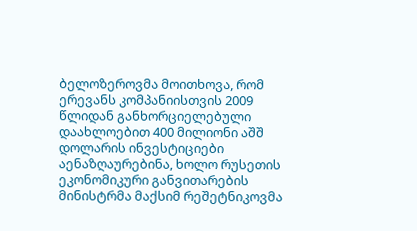ბელოზეროვმა მოითხოვა, რომ ერევანს კომპანიისთვის 2009 წლიდან განხორციელებული დაახლოებით 400 მილიონი აშშ დოლარის ინვესტიციები აენაზღაურებინა, ხოლო რუსეთის ეკონომიკური განვითარების მინისტრმა მაქსიმ რეშეტნიკოვმა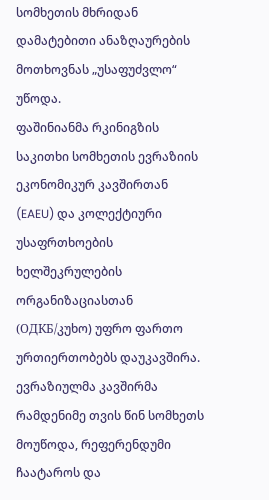სომხეთის მხრიდან დამატებითი ანაზღაურების მოთხოვნას „უსაფუძვლო“ უწოდა.
ფაშინიანმა რკინიგზის საკითხი სომხეთის ევრაზიის ეკონომიკურ კავშირთან (EAEU) და კოლექტიური უსაფრთხოების ხელშეკრულების ორგანიზაციასთან (ОДКБ/კუხო) უფრო ფართო ურთიერთობებს დაუკავშირა. ევრაზიულმა კავშირმა რამდენიმე თვის წინ სომხეთს მოუწოდა, რეფერენდუმი ჩაატაროს და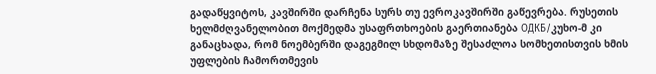გადაწყვიტოს, კავშირში დარჩენა სურს თუ ევროკავშირში გაწევრება. რუსეთის ხელმძღვანელობით მოქმედმა უსაფრთხოების გაერთიანება ОДКБ/კუხო-მ კი განაცხადა, რომ ნოემბერში დაგეგმილ სხდომაზე შესაძლოა სომხეთისთვის ხმის უფლების ჩამორთმევის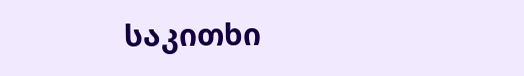საკითხი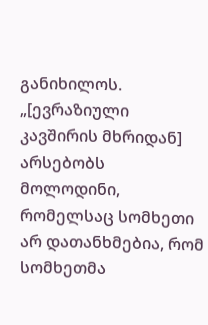განიხილოს.
„[ევრაზიული კავშირის მხრიდან] არსებობს მოლოდინი, რომელსაც სომხეთი არ დათანხმებია, რომ სომხეთმა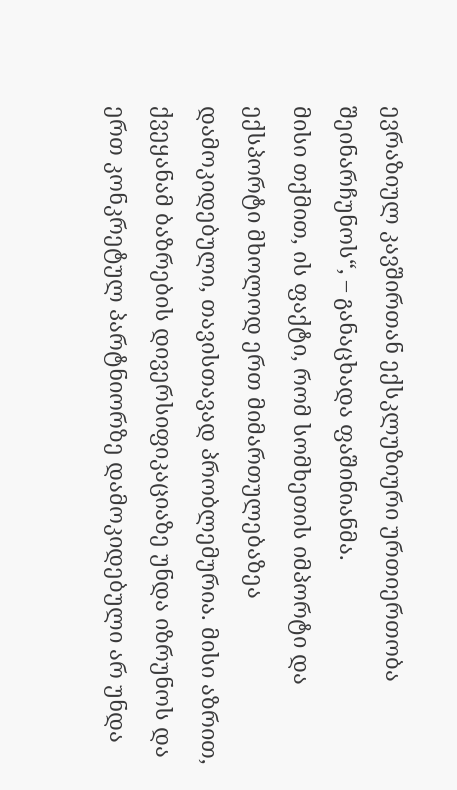ევრაზიულ კავშირთან ექსკლუზიური ურთიერთობა შეინარჩუნოს“, – განაცხადა ფაშინიანმა.
მისი თქმით, ის ფაქტი, რომ სომხეთის იმპორტი და ექსპორტი მხოლოდ ერთ მიმართულებაზეა დამოკიდებული, თავისთავად პრობლემურია. მისი აზრით, ქვეყანამ ბაზრების დივერსიფიკაციაზე უნდა იზრუნოს და ერთ კონკრეტულ პარტნიორზე დამოკიდებული არ უნდა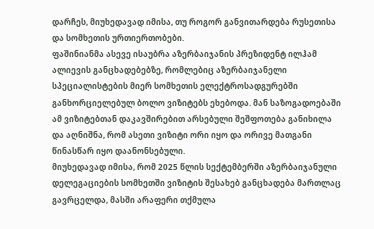დარჩეს, მიუხედავად იმისა, თუ როგორ განვითარდება რუსეთისა და სომხეთის ურთიერთობები.
ფაშინიანმა ასევე ისაუბრა აზერბაიჯანის პრეზიდენტ ილჰამ ალიევის განცხადებებზე, რომლებიც აზერბაიჯანელი სპეციალისტების მიერ სომხეთის ელექტროსადგურებში განხორციელებულ ბოლო ვიზიტებს ეხებოდა. მან საზოგადოებაში ამ ვიზიტებთან დაკავშირებით არსებული შეშფოთება განიხილა და აღნიშნა, რომ ასეთი ვიზიტი ორი იყო და ორივე მათგანი წინასწარ იყო დაანონსებული.
მიუხედავად იმისა, რომ 2025 წლის სექტემბერში აზერბაიჯანული დელეგაციების სომხეთში ვიზიტის შესახებ განცხადება მართლაც გავრცელდა, მასში არაფერი თქმულა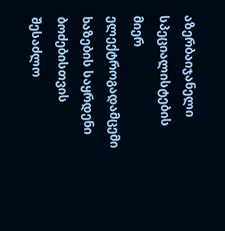აზერბაიჯანელი სპეციალისტების მიერ ელექტროგადამცემი ხაზების საყრდენი ბოძებისთვის შესაძლო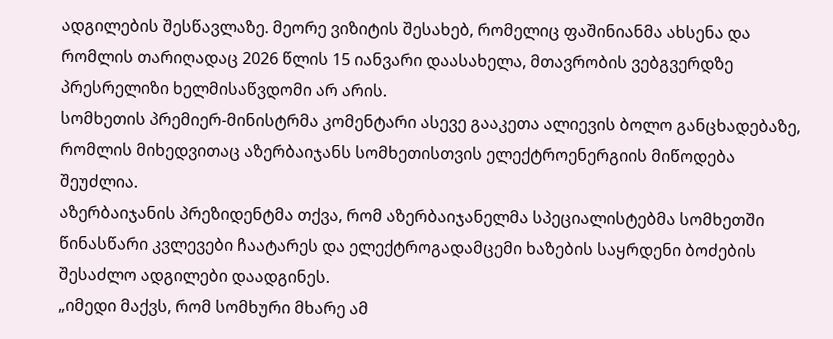ადგილების შესწავლაზე. მეორე ვიზიტის შესახებ, რომელიც ფაშინიანმა ახსენა და რომლის თარიღადაც 2026 წლის 15 იანვარი დაასახელა, მთავრობის ვებგვერდზე პრესრელიზი ხელმისაწვდომი არ არის.
სომხეთის პრემიერ-მინისტრმა კომენტარი ასევე გააკეთა ალიევის ბოლო განცხადებაზე, რომლის მიხედვითაც აზერბაიჯანს სომხეთისთვის ელექტროენერგიის მიწოდება შეუძლია.
აზერბაიჯანის პრეზიდენტმა თქვა, რომ აზერბაიჯანელმა სპეციალისტებმა სომხეთში წინასწარი კვლევები ჩაატარეს და ელექტროგადამცემი ხაზების საყრდენი ბოძების შესაძლო ადგილები დაადგინეს.
„იმედი მაქვს, რომ სომხური მხარე ამ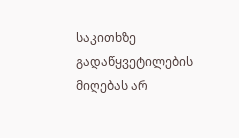საკითხზე გადაწყვეტილების მიღებას არ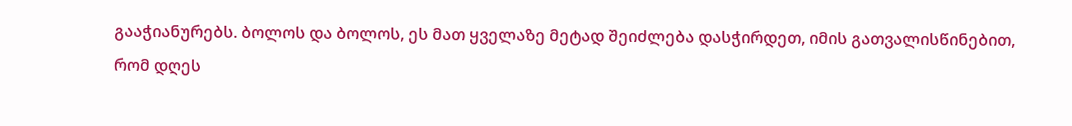გააჭიანურებს. ბოლოს და ბოლოს, ეს მათ ყველაზე მეტად შეიძლება დასჭირდეთ, იმის გათვალისწინებით, რომ დღეს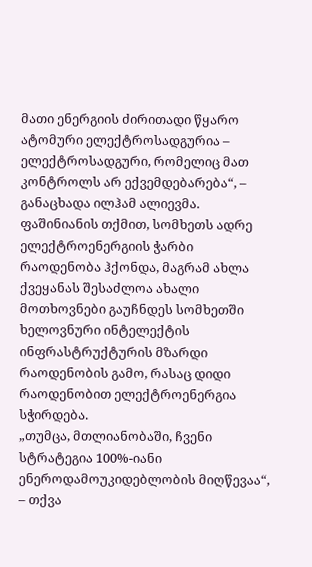მათი ენერგიის ძირითადი წყარო ატომური ელექტროსადგურია – ელექტროსადგური, რომელიც მათ კონტროლს არ ექვემდებარება“, – განაცხადა ილჰამ ალიევმა.
ფაშინიანის თქმით, სომხეთს ადრე ელექტროენერგიის ჭარბი რაოდენობა ჰქონდა, მაგრამ ახლა ქვეყანას შესაძლოა ახალი მოთხოვნები გაუჩნდეს სომხეთში ხელოვნური ინტელექტის ინფრასტრუქტურის მზარდი რაოდენობის გამო, რასაც დიდი რაოდენობით ელექტროენერგია სჭირდება.
„თუმცა, მთლიანობაში, ჩვენი სტრატეგია 100%-იანი ენეროდამოუკიდებლობის მიღწევაა“, – თქვა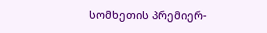სომხეთის პრემიერ-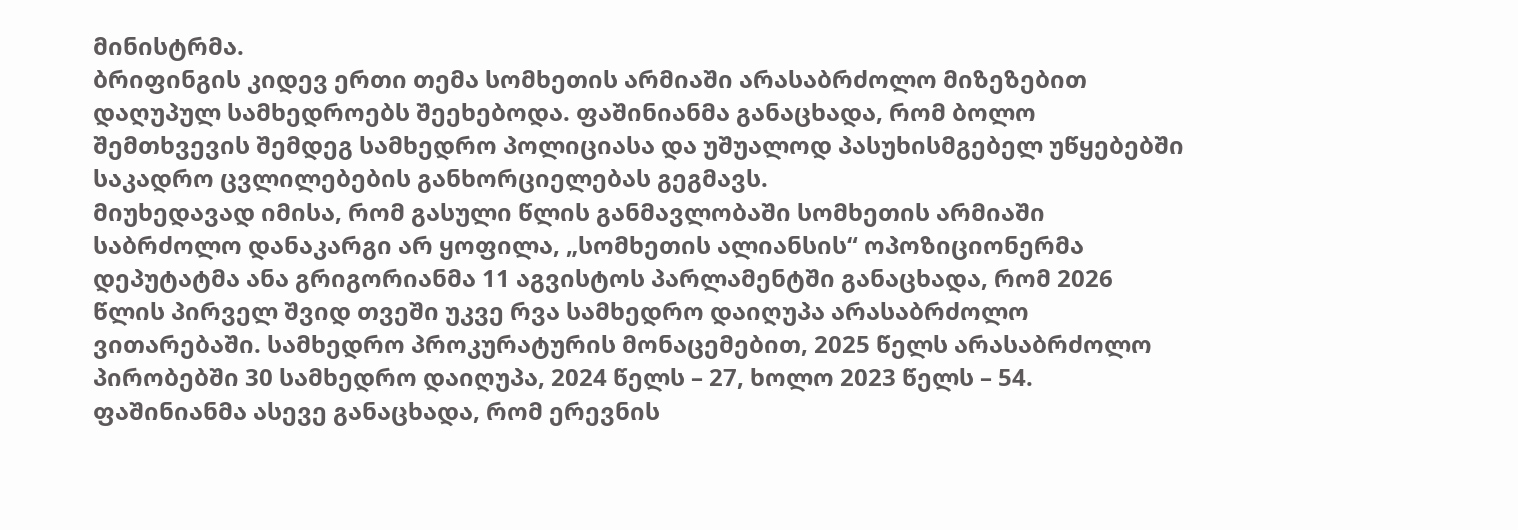მინისტრმა.
ბრიფინგის კიდევ ერთი თემა სომხეთის არმიაში არასაბრძოლო მიზეზებით დაღუპულ სამხედროებს შეეხებოდა. ფაშინიანმა განაცხადა, რომ ბოლო შემთხვევის შემდეგ სამხედრო პოლიციასა და უშუალოდ პასუხისმგებელ უწყებებში საკადრო ცვლილებების განხორციელებას გეგმავს.
მიუხედავად იმისა, რომ გასული წლის განმავლობაში სომხეთის არმიაში საბრძოლო დანაკარგი არ ყოფილა, „სომხეთის ალიანსის“ ოპოზიციონერმა დეპუტატმა ანა გრიგორიანმა 11 აგვისტოს პარლამენტში განაცხადა, რომ 2026 წლის პირველ შვიდ თვეში უკვე რვა სამხედრო დაიღუპა არასაბრძოლო ვითარებაში. სამხედრო პროკურატურის მონაცემებით, 2025 წელს არასაბრძოლო პირობებში 30 სამხედრო დაიღუპა, 2024 წელს – 27, ხოლო 2023 წელს – 54.
ფაშინიანმა ასევე განაცხადა, რომ ერევნის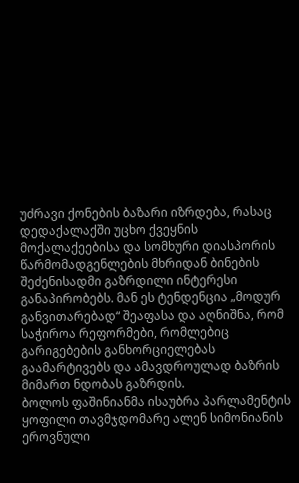უძრავი ქონების ბაზარი იზრდება, რასაც დედაქალაქში უცხო ქვეყნის მოქალაქეებისა და სომხური დიასპორის წარმომადგენლების მხრიდან ბინების შეძენისადმი გაზრდილი ინტერესი განაპირობებს. მან ეს ტენდენცია „მოდურ განვითარებად“ შეაფასა და აღნიშნა, რომ საჭიროა რეფორმები, რომლებიც გარიგებების განხორციელებას გაამარტივებს და ამავდროულად ბაზრის მიმართ ნდობას გაზრდის.
ბოლოს ფაშინიანმა ისაუბრა პარლამენტის ყოფილი თავმჯდომარე ალენ სიმონიანის ეროვნული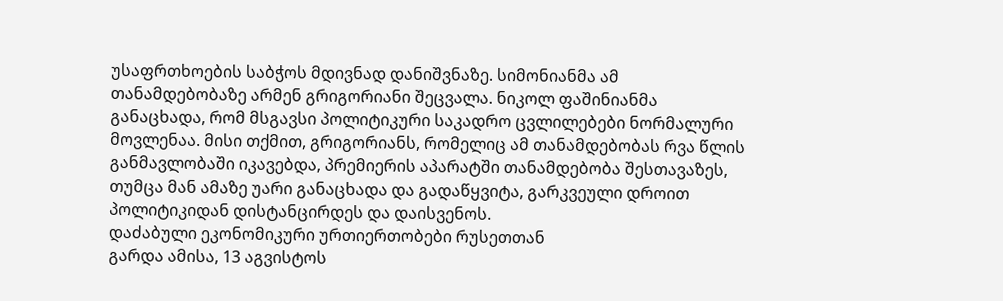უსაფრთხოების საბჭოს მდივნად დანიშვნაზე. სიმონიანმა ამ თანამდებობაზე არმენ გრიგორიანი შეცვალა. ნიკოლ ფაშინიანმა განაცხადა, რომ მსგავსი პოლიტიკური საკადრო ცვლილებები ნორმალური მოვლენაა. მისი თქმით, გრიგორიანს, რომელიც ამ თანამდებობას რვა წლის განმავლობაში იკავებდა, პრემიერის აპარატში თანამდებობა შესთავაზეს, თუმცა მან ამაზე უარი განაცხადა და გადაწყვიტა, გარკვეული დროით პოლიტიკიდან დისტანცირდეს და დაისვენოს.
დაძაბული ეკონომიკური ურთიერთობები რუსეთთან
გარდა ამისა, 13 აგვისტოს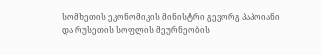სომხეთის ეკონომიკის მინისტრი გევორგ პაპოიანი და რუსეთის სოფლის მეურნეობის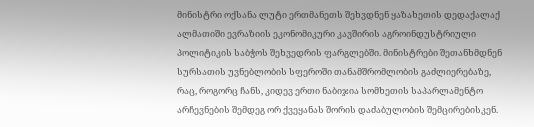მინისტრი ოქსანა ლუტი ერთმანეთს შეხვდნენ ყაზახეთის დედაქალაქ ალმათიში ევრაზიის ეკონომიკური კავშირის აგროინდუსტრიული პოლიტიკის საბჭოს შეხვედრის ფარგლებში. მინისტრები შეთანხმდნენ სურსათის უვნებლობის სფეროში თანამშრომლობის გაძლიერებაზე, რაც, როგორც ჩანს, კიდევ ერთი ნაბიჯია სომხეთის საპარლამენტო არჩევნების შემდეგ ორ ქვეყანას შორის დაძაბულობის შემცირებისკენ.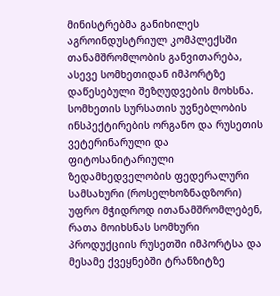მინისტრებმა განიხილეს აგროინდუსტრიულ კომპლექსში თანამშრომლობის განვითარება, ასევე სომხეთიდან იმპორტზე დაწესებული შეზღუდვების მოხსნა. სომხეთის სურსათის უვნებლობის ინსპექტირების ორგანო და რუსეთის ვეტერინარული და ფიტოსანიტარიული ზედამხედველობის ფედერალური სამსახური (როსელხოზნადზორი) უფრო მჭიდროდ ითანამშრომლებენ, რათა მოიხსნას სომხური პროდუქციის რუსეთში იმპორტსა და მესამე ქვეყნებში ტრანზიტზე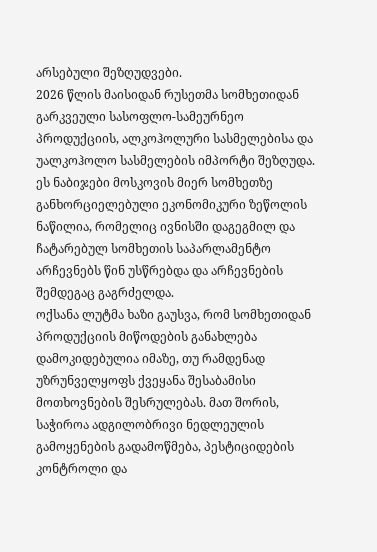არსებული შეზღუდვები.
2026 წლის მაისიდან რუსეთმა სომხეთიდან გარკვეული სასოფლო-სამეურნეო პროდუქციის, ალკოჰოლური სასმელებისა და უალკოჰოლო სასმელების იმპორტი შეზღუდა. ეს ნაბიჯები მოსკოვის მიერ სომხეთზე განხორციელებული ეკონომიკური ზეწოლის ნაწილია, რომელიც ივნისში დაგეგმილ და ჩატარებულ სომხეთის საპარლამენტო არჩევნებს წინ უსწრებდა და არჩევნების შემდეგაც გაგრძელდა.
ოქსანა ლუტმა ხაზი გაუსვა, რომ სომხეთიდან პროდუქციის მიწოდების განახლება დამოკიდებულია იმაზე, თუ რამდენად უზრუნველყოფს ქვეყანა შესაბამისი მოთხოვნების შესრულებას. მათ შორის, საჭიროა ადგილობრივი ნედლეულის გამოყენების გადამოწმება, პესტიციდების კონტროლი და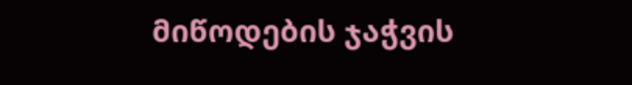მიწოდების ჯაჭვის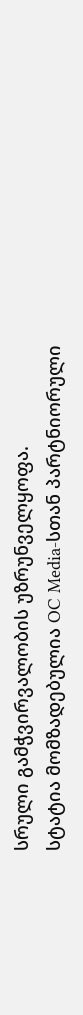სრული გამჭვირვალობის უზრუნველყოფა.
სტატია მომზადებულია OC Media-სთან პარტნიორული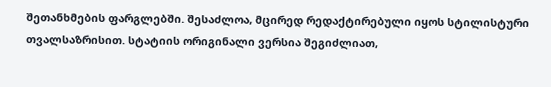შეთანხმების ფარგლებში. შესაძლოა, მცირედ რედაქტირებული იყოს სტილისტური თვალსაზრისით. სტატიის ორიგინალი ვერსია შეგიძლიათ,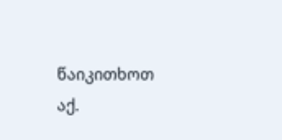წაიკითხოთ აქ.